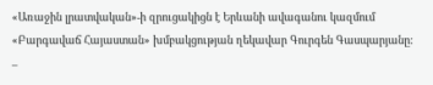«Առաջին լրատվական»-ի զրուցակիցն է Երևանի ավագանու կազմում «Բարգավաճ Հայաստան» խմբակցության ղեկավար Գուրգեն Գասպարյանը:
–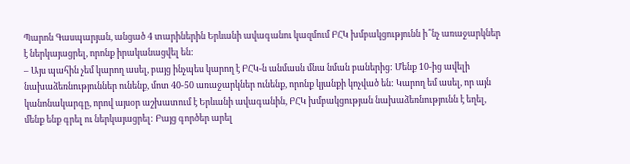Պարոն Գասպարյան, անցած 4 տարիներին Երևանի ավագանու կազմում ԲՀԿ խմբակցությունն ի՞նչ առաջարկներ է ներկայացրել, որոնք իրականացվել են:
– Այս պահին չեմ կարող ասել, բայց ինչպես կարող է ԲՀԿ-ն անմասն մնա նման բաներից: Մենք 10-ից ավելի նախաձեռնություններ ունենք, մոտ 40-50 առաջարկներ ունենք, որոնք կյանքի կոչված են: Կարող եմ ասել, որ այն կանոնակարգը, որով այսօր աշխատում է Երևանի ավագանին, ԲՀԿ խմբակցության նախաձեռնությունն է եղել, մենք ենք գրել ու ներկայացրել: Բայց գործեր արել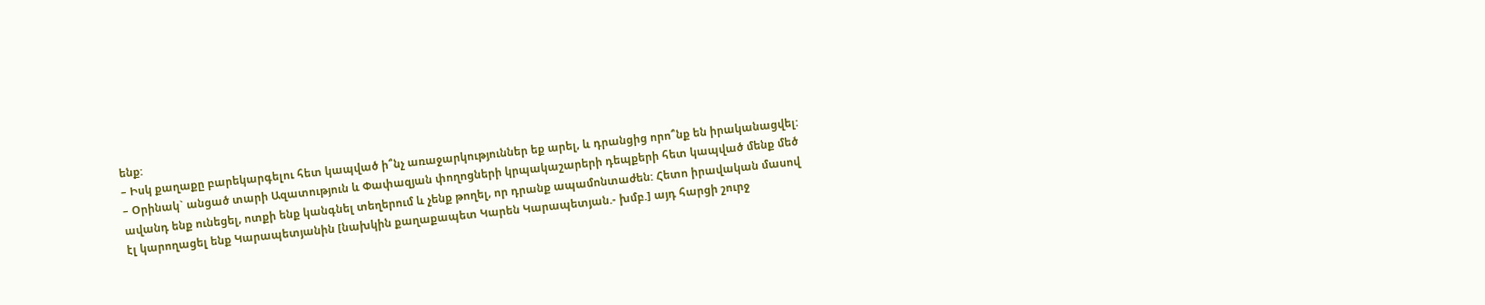ենք:
– Իսկ քաղաքը բարեկարգելու հետ կապված ի՞նչ առաջարկություններ եք արել, և դրանցից որո՞նք են իրականացվել:
– Օրինակ` անցած տարի Ազատություն և Փափազյան փողոցների կրպակաշարերի դեպքերի հետ կապված մենք մեծ ավանդ ենք ունեցել, ոտքի ենք կանգնել տեղերում և չենք թողել, որ դրանք ապամոնտաժեն: Հետո իրավական մասով էլ կարողացել ենք Կարապետյանին [նախկին քաղաքապետ Կարեն Կարապետյան.- խմբ.] այդ հարցի շուրջ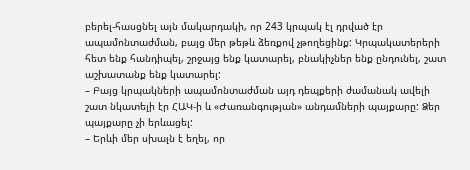բերել-հասցնել այն մակարդակի, որ 243 կրպակ էլ դրված էր ապամոնտաժման, բայց մեր թեթև ձեռքով չթողեցինք: Կրպակատերերի հետ ենք հանդիպել, շրջայց ենք կատարել, բնակիչներ ենք ընդունել, շատ աշխատանք ենք կատարել:
– Բայց կրպակների ապամոնտաժման այդ դեպքերի ժամանակ ավելի շատ նկատելի էր ՀԱԿ-ի և «Ժառանգության» անդամների պայքարը: Ձեր պայքարը չի երևացել:
– Երևի մեր սխալն է եղել, որ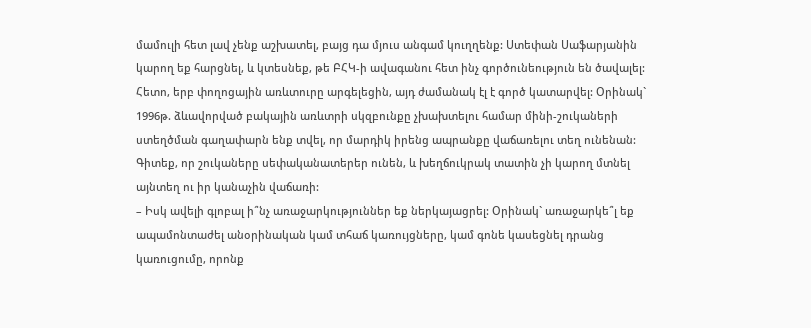մամուլի հետ լավ չենք աշխատել, բայց դա մյուս անգամ կուղղենք: Ստեփան Սաֆարյանին կարող եք հարցնել, և կտեսնեք, թե ԲՀԿ-ի ավագանու հետ ինչ գործունեություն են ծավալել: Հետո, երբ փողոցային առևտուրը արգելեցին, այդ ժամանակ էլ է գործ կատարվել: Օրինակ` 1996թ. ձևավորված բակային առևտրի սկզբունքը չխախտելու համար մինի-շուկաների ստեղծման գաղափարն ենք տվել, որ մարդիկ իրենց ապրանքը վաճառելու տեղ ունենան: Գիտեք, որ շուկաները սեփականատերեր ունեն, և խեղճուկրակ տատին չի կարող մտնել այնտեղ ու իր կանաչին վաճառի:
– Իսկ ավելի գլոբալ ի՞նչ առաջարկություններ եք ներկայացրել: Օրինակ` առաջարկե՞լ եք ապամոնտաժել անօրինական կամ տհաճ կառույցները, կամ գոնե կասեցնել դրանց կառուցումը, որոնք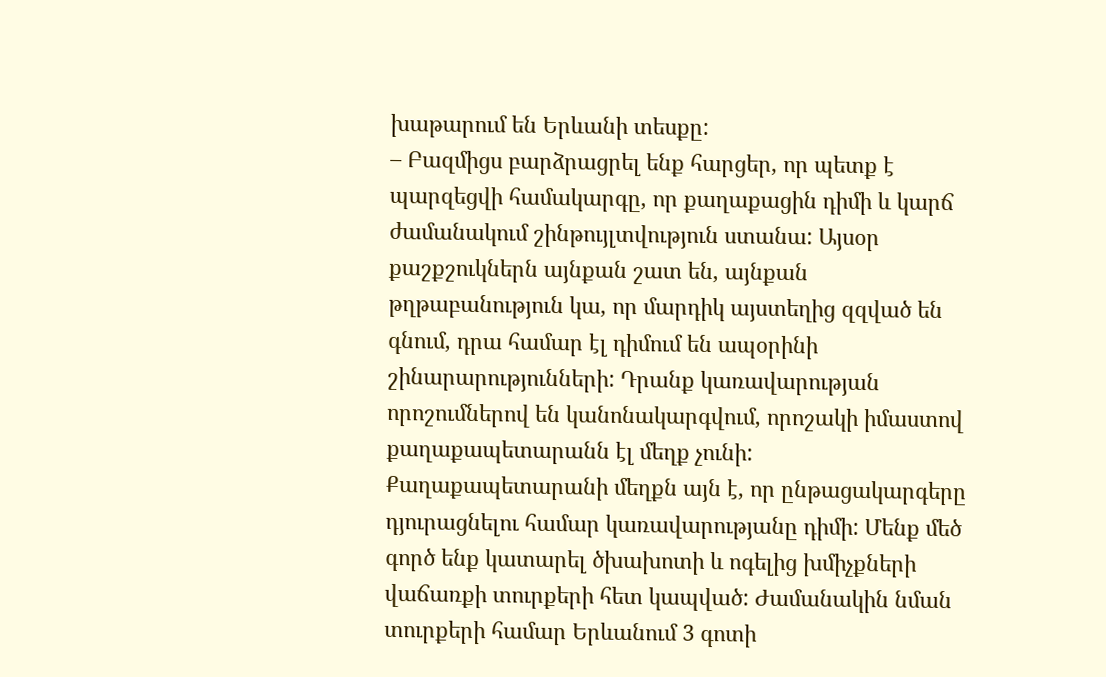խաթարում են Երևանի տեսքը:
– Բազմիցս բարձրացրել ենք հարցեր, որ պետք է պարզեցվի համակարգը, որ քաղաքացին դիմի և կարճ ժամանակում շինթույլտվություն ստանա: Այսօր քաշքշուկներն այնքան շատ են, այնքան թղթաբանություն կա, որ մարդիկ այստեղից զզված են գնում, դրա համար էլ դիմում են ապօրինի շինարարությունների: Դրանք կառավարության որոշումներով են կանոնակարգվում, որոշակի իմաստով քաղաքապետարանն էլ մեղք չունի: Քաղաքապետարանի մեղքն այն է, որ ընթացակարգերը դյուրացնելու համար կառավարությանը դիմի: Մենք մեծ գործ ենք կատարել ծխախոտի և ոգելից խմիչքների վաճառքի տուրքերի հետ կապված: Ժամանակին նման տուրքերի համար Երևանում 3 գոտի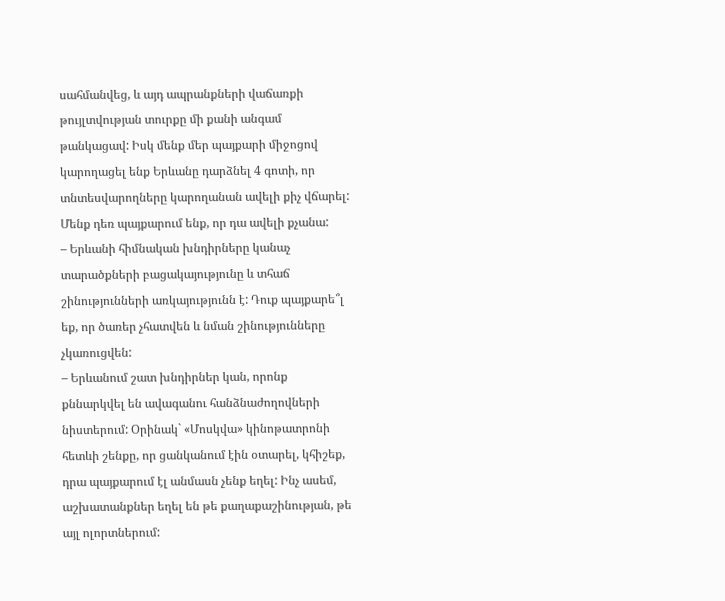սահմանվեց, և այդ ապրանքների վաճառքի թույլտվության տուրքը մի քանի անգամ թանկացավ: Իսկ մենք մեր պայքարի միջոցով կարողացել ենք Երևանը դարձնել 4 գոտի, որ տնտեսվարողները կարողանան ավելի քիչ վճարել: Մենք դեռ պայքարում ենք, որ դա ավելի քչանա:
– Երևանի հիմնական խնդիրները կանաչ տարածքների բացակայությունը և տհաճ շինությունների առկայությունն է: Դուք պայքարե՞լ եք, որ ծառեր չհատվեն և նման շինությունները չկառուցվեն:
– Երևանում շատ խնդիրներ կան, որոնք քննարկվել են ավագանու հանձնաժողովների նիստերում: Օրինակ` «Մոսկվա» կինոթատրոնի հետևի շենքը, որ ցանկանում էին օտարել, կհիշեք, դրա պայքարում էլ անմասն չենք եղել: Ինչ ասեմ, աշխատանքներ եղել են թե քաղաքաշինության, թե այլ ոլորտներում: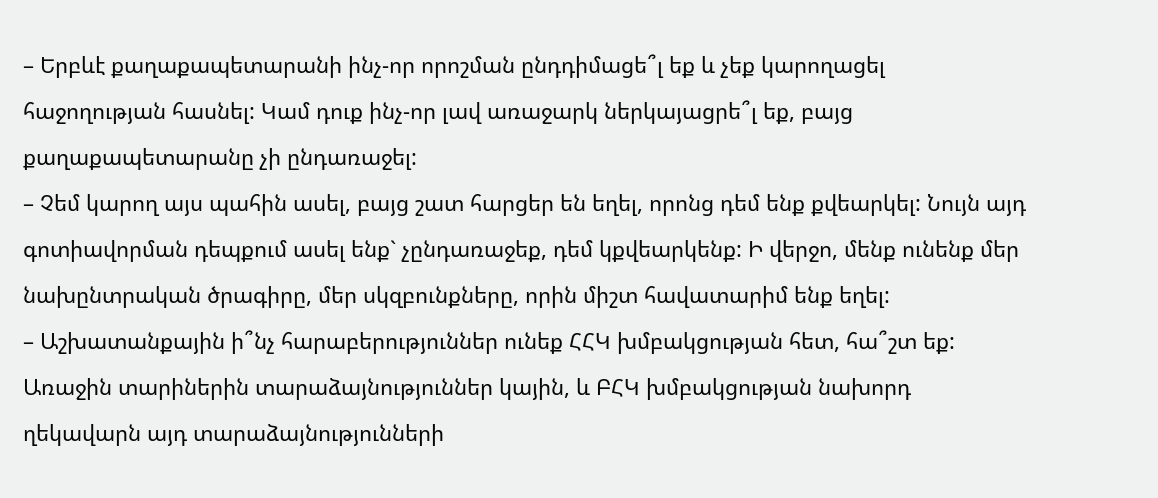– Երբևէ քաղաքապետարանի ինչ-որ որոշման ընդդիմացե՞լ եք և չեք կարողացել հաջողության հասնել: Կամ դուք ինչ-որ լավ առաջարկ ներկայացրե՞լ եք, բայց քաղաքապետարանը չի ընդառաջել:
– Չեմ կարող այս պահին ասել, բայց շատ հարցեր են եղել, որոնց դեմ ենք քվեարկել: Նույն այդ գոտիավորման դեպքում ասել ենք` չընդառաջեք, դեմ կքվեարկենք: Ի վերջո, մենք ունենք մեր նախընտրական ծրագիրը, մեր սկզբունքները, որին միշտ հավատարիմ ենք եղել:
– Աշխատանքային ի՞նչ հարաբերություններ ունեք ՀՀԿ խմբակցության հետ, հա՞շտ եք: Առաջին տարիներին տարաձայնություններ կային, և ԲՀԿ խմբակցության նախորդ ղեկավարն այդ տարաձայնությունների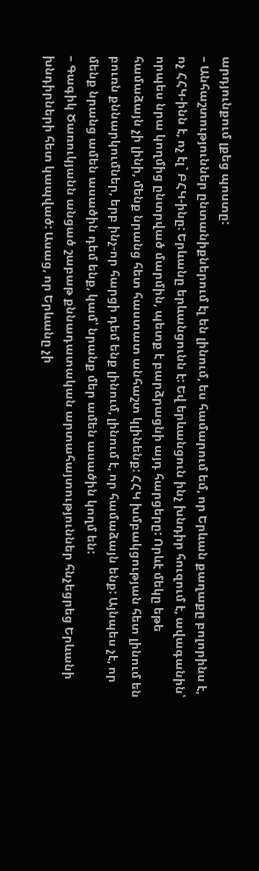արդյունքում լքեց պոստը:
– Անհաշտություններ ընտանիքներում էլ են լինում, ես համարում եմ, որ Երևան քաղաքը բոլորինս է, ոչ ՀՀԿ-ինն է, ոչ էլ` ԲՀԿ-ինը: Երևանը երևանցունն է: Եվ երևանցուն ինչ խնդիր հուզում է, ավագանին՝ որպես նրա կողմից ընտրված մարմին, պետք է բարձրացնի այդ հարցերը: Որևէ մեկը եթե համաձայն չի լինի, մենք նրանց հետ հաստատ անհաշտ կլինենք: ՀՀԿ խմբակցության հետ լինում են բուռն քննարկումներ, երբ ինչ-որ հարցի դեմ ենք լինում, լինում է, որ համաձայն ենք: Այնպես չէ, որ մենք նրանց ամեն ասածին դեմ ենք, կամ՝ նրանք մեր ամեն ասածին կողմ են:
– Գագիկ Ծառուկյանն անցած շաբաթ քննադատական արտահայտություններ հնչեցրեց Երևանի խնդիրների հետ կապված: Ասաց, որ Երևանը չի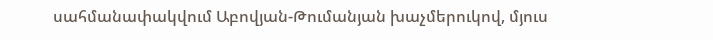սահմանափակվում Աբովյան-Թումանյան խաչմերուկով, մյուս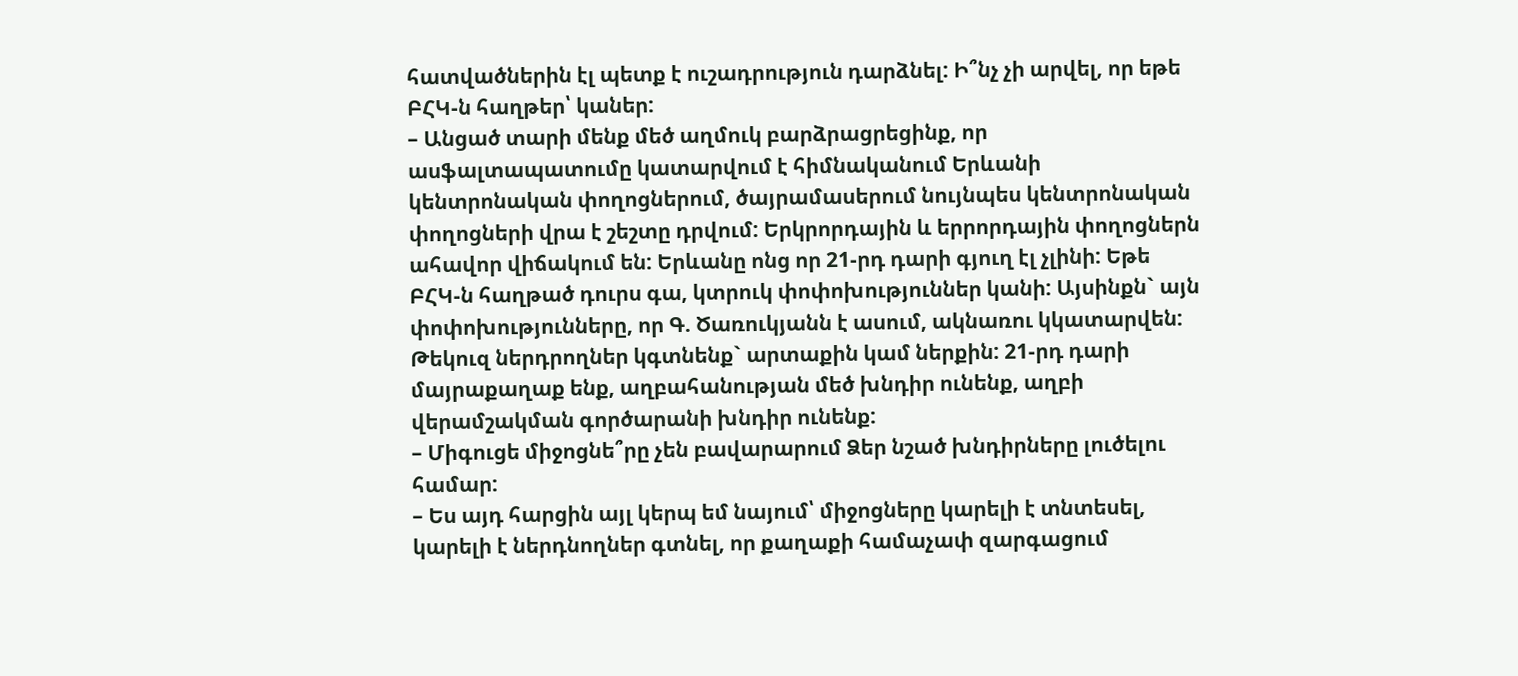հատվածներին էլ պետք է ուշադրություն դարձնել: Ի՞նչ չի արվել, որ եթե ԲՀԿ-ն հաղթեր՝ կաներ:
– Անցած տարի մենք մեծ աղմուկ բարձրացրեցինք, որ ասֆալտապատումը կատարվում է հիմնականում Երևանի կենտրոնական փողոցներում, ծայրամասերում նույնպես կենտրոնական փողոցների վրա է շեշտը դրվում: Երկրորդային և երրորդային փողոցներն ահավոր վիճակում են: Երևանը ոնց որ 21-րդ դարի գյուղ էլ չլինի: Եթե ԲՀԿ-ն հաղթած դուրս գա, կտրուկ փոփոխություններ կանի: Այսինքն` այն փոփոխությունները, որ Գ. Ծառուկյանն է ասում, ակնառու կկատարվեն: Թեկուզ ներդրողներ կգտնենք` արտաքին կամ ներքին: 21-րդ դարի մայրաքաղաք ենք, աղբահանության մեծ խնդիր ունենք, աղբի վերամշակման գործարանի խնդիր ունենք:
– Միգուցե միջոցնե՞րը չեն բավարարում Ձեր նշած խնդիրները լուծելու համար:
– Ես այդ հարցին այլ կերպ եմ նայում՝ միջոցները կարելի է տնտեսել, կարելի է ներդնողներ գտնել, որ քաղաքի համաչափ զարգացում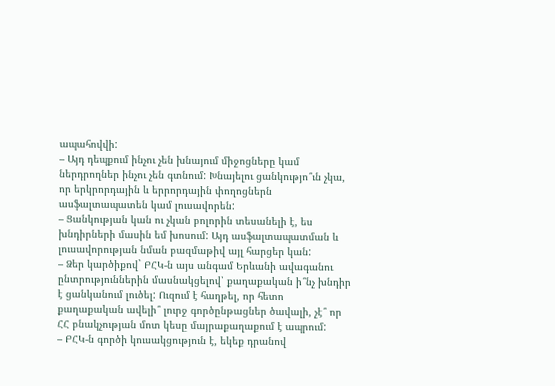ապահովվի:
– Այդ դեպքում ինչու չեն խնայում միջոցները կամ ներդրողներ ինչու չեն գտնում: Խնայելու ցանկությո՞ւն չկա, որ երկրորդային և երրորդային փողոցներն ասֆալտապատեն կամ լուսավորեն:
– Ցանկության կան ու չկան բոլորին տեսանելի է, ես խնդիրների մասին եմ խոսում: Այդ ասֆալտապատման և լուսավորության նման բազմաթիվ այլ հարցեր կան:
– Ձեր կարծիքով` ԲՀԿ-ն այս անգամ Երևանի ավագանու ընտրություններին մասնակցելով՝ քաղաքական ի՞նչ խնդիր է ցանկանում լուծել: Ուզում է հաղթել, որ հետո քաղաքական ավելի՞ լուրջ գործընթացներ ծավալի, չէ՞ որ ՀՀ բնակչության մոտ կեսը մայրաքաղաքում է ապրում:
– ԲՀԿ-ն գործի կուսակցություն է, եկեք դրանով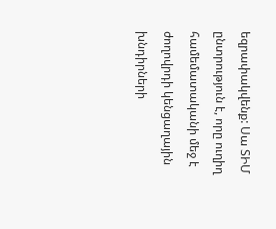եզրափակվենք: Սա ՏԻՄ ընտրություն է, որը ուղիղ համեմատականի մեջ է ժողովրդի կենցաղային խնդիրների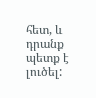հետ, և դրանք պետք է լուծել: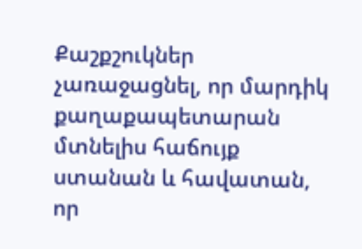Քաշքշուկներ չառաջացնել, որ մարդիկ քաղաքապետարան մտնելիս հաճույք ստանան և հավատան, որ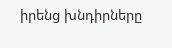իրենց խնդիրները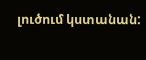լուծում կստանան: